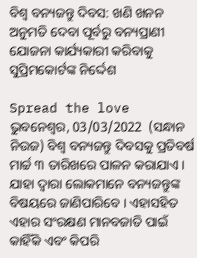ବିଶ୍ୱ ବନ୍ୟଜନ୍ତୁ ଦିବସ: ଖଣି ଖନନ ଅନୁମତି ଦେବା ପୂର୍ବରୁ ବନ୍ୟପ୍ରାଣୀ ଯୋଜନା କାର୍ଯ୍ୟକାରୀ କରିବାକୁ ସୁପ୍ରିମକୋର୍ଟଙ୍କ ନିର୍ଦ୍ଦେଶ

Spread the love
ଭୁବନେଶ୍ୱର, 03/03/2022  (ସନ୍ଧାନ ନିଉଜ) ବିଶ୍ୱ ବନ୍ୟଜନ୍ତୁ ଦିବସକୁ ପ୍ରତିବର୍ଷ ମାର୍ଚ୍ଚ ୩ ତାରିଖରେ ପାଳନ କରାଯାଏ । ଯାହା ଦ୍ୱାରା ଲୋକମାନେ ବନ୍ୟଜନ୍ତୁଙ୍କ ବିଷୟରେ ଜାଣିପାରିବେ । ଏହାସହିତ ଏହାର ସଂରକ୍ଷଣ ମାନବଜାତି ପାଇଁ କାହିଁକି ଏବଂ କିପରି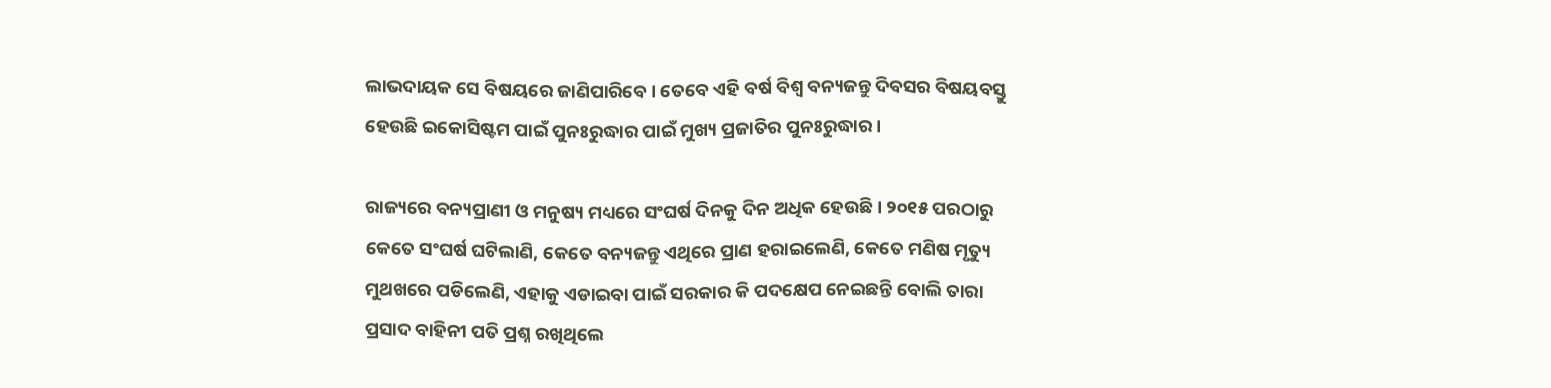ଲାଭଦାୟକ ସେ ବିଷୟରେ ଜାଣିପାରିବେ । ତେବେ ଏହି ବର୍ଷ ବିଶ୍ୱ ବନ୍ୟଜନ୍ତୁ ଦିବସର ବିଷୟବସ୍ତୁ ହେଉଛି ଇକୋସିଷ୍ଟମ ପାଇଁ ପୁନଃରୁଦ୍ଧାର ପାଇଁ ମୁଖ୍ୟ ପ୍ରଜାତିର ପୁନଃରୁଦ୍ଧାର ।

ରାଜ୍ୟରେ ବନ୍ୟପ୍ରାଣୀ ଓ ମନୁଷ୍ୟ ମଧ୍ୟରେ ସଂଘର୍ଷ ଦିନକୁ ଦିନ ଅଧିକ ହେଉଛି । ୨୦୧୫ ପରଠାରୁ କେତେ ସଂଘର୍ଷ ଘଟିଲାଣି, କେତେ ବନ୍ୟଜନ୍ତୁ ଏଥିରେ ପ୍ରାଣ ହରାଇଲେଣି, କେତେ ମଣିଷ ମୃତ୍ୟୁ ମୁଥଖରେ ପଡିଲେଣି, ଏହାକୁ ଏଡାଇବା ପାଇଁ ସରକାର କି ପଦକ୍ଷେପ ନେଇଛନ୍ତି ବୋଲି ତାରା ପ୍ରସାଦ ବାହିନୀ ପତି ପ୍ରଶ୍ନ ରଖିଥିଲେ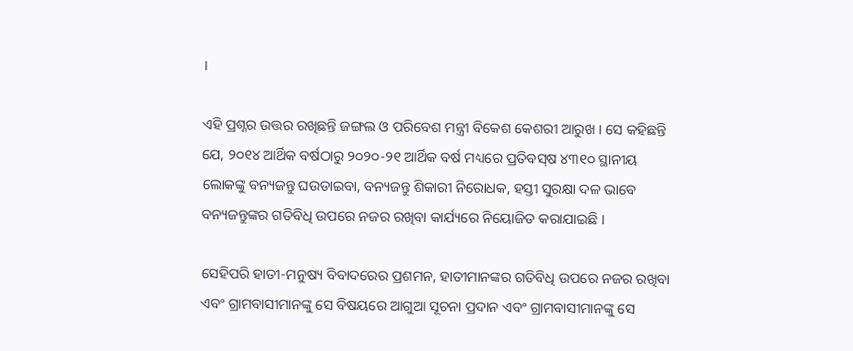।

ଏହି ପ୍ରଶ୍ନର ଉତ୍ତର ରଖିଛନ୍ତି ଜଙ୍ଗଲ ଓ ପରିବେଶ ମନ୍ତ୍ରୀ ବିକେଶ କେଶରୀ ଆରୁଖ । ସେ କହିଛନ୍ତି ଯେ, ୨୦୧୪ ଆର୍ଥିକ ବର୍ଷଠାରୁ ୨୦୨୦-୨୧ ଆର୍ଥିକ ବର୍ଷ ମଧ୍ୟରେ ପ୍ରତିବସ୍‌ଷ ୪୩୧୦ ସ୍ଥାନୀୟ ଲୋକଙ୍କୁ ବନ୍ୟଜନ୍ତୁ ଘଉଡାଇବା, ବନ୍ୟଜନ୍ତୁ ଶିକାରୀ ନିରୋଧକ, ହସ୍ତୀ ସୁରକ୍ଷା ଦଳ ଭାବେ ବନ୍ୟଜନ୍ତୁଙ୍କର ଗତିବିଧି ଉପରେ ନଜର ରଖିବା କାର୍ଯ୍ୟରେ ନିୟୋଜିତ କରାଯାଇଛି ।

ସେହିପରି ହାତୀ-ମନୁଷ୍ୟ ବିବାଦରେର ପ୍ରଶମନ, ହାତୀମାନଙ୍କର ଗତିବିଧି ଉପରେ ନଜର ରଖିବା ଏବଂ ଗ୍ରାମବାସୀମାନଙ୍କୁ ସେ ବିଷୟରେ ଆଗୁଆ ସୂଚନା ପ୍ରଦାନ ଏବଂ ଗ୍ରାମବାସୀମାନଙ୍କୁ ସେ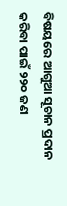ବିଷୟରେ ଆଗୁଆ ସୂଚାନ ପ୍ରଦାନ କରିବା ପାଇଁ ୨୨୦ ଜଣ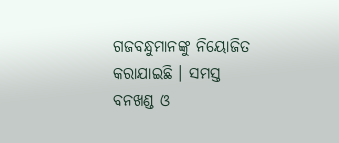ଗଜବନ୍ଧୁମାନଙ୍କୁ ନିୟୋଜିତ କରାଯାଇଛି । ସମସ୍ତ ବନଖଣ୍ଡ ଓ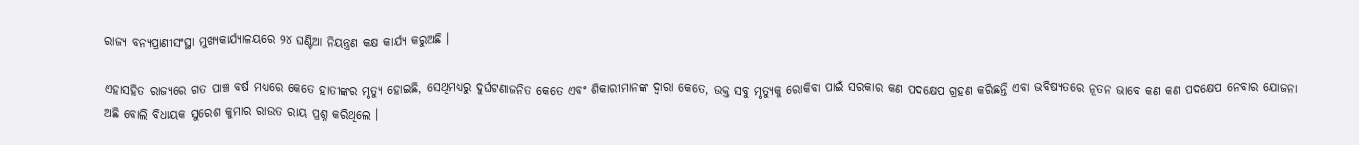ରାଜ୍ୟ ବନ୍ୟପ୍ରାଣୀସଂସ୍ଥା ମୁଖ୍ୟକାର୍ଯ୍ୟାଳୟରେ ୨୪ ଘଣ୍ଟିଆ ନିୟନ୍ତ୍ରଣ କକ୍ଷ କାର୍ଯ୍ୟ କରୁଅଛି ।

ଏହାସହିତ ରାଜ୍ୟରେ ଗତ ପାଞ୍ଚ ବର୍ଷ ମଧ୍ୟରେ କେତେ ହାତୀଙ୍କର ମୃତ୍ୟୁ ହୋଇଛି, ସେଥିମଧ୍ୟରୁ ଦୁର୍ଘଟଣାଜନିତ କେତେ ଏବଂ ଶିକାରୀମାନଙ୍କ ଦ୍ୱାରା କେତେ, ଉକ୍ତ ସବୁ ମୃତ୍ୟୁକୁ ରୋକିବା ପାଇଁ ସରକାର କଣ ପଦକ୍ଷେପ ଗ୍ରହଣ କରିଛନ୍ତି ଏବା ଭବିଷ୍ୟତରେ ନୂତନ ଭାବେ କଣ କଣ ପଦକ୍ଷେପ ନେବାର ଯୋଜନା ଅଛି ବୋଲି ବିଧାୟକ ସୁରେଶ କୁମାର ରାଉତ ରାୟ ପ୍ରଶ୍ନ କରିଥିଲେ ।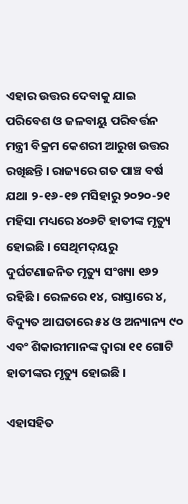ଏହାର ଉତ୍ତର ଦେବାକୁ ଯାଇ ପରିବେଶ ଓ ଜଳବାୟୁ ପରିବର୍ତ୍ତନ ମନ୍ତ୍ରୀ ବିକ୍ରମ କେଶରୀ ଆରୁଖ ଉତ୍ତର ରଖିଛନ୍ତି । ରାଜ୍ୟରେ ଗତ ପାଞ୍ଚ ବର୍ଷ ଯଥା ୨-୧୬-୧୭ ମସିହାରୁ ୨୦୨୦-୨୧ ମହିସା ମଧ୍ୟରେ ୪୦୬ଟି ହାତୀଙ୍କ ମୃତ୍ୟୁ ହୋଇଛି । ସେଥିମଦ୍‌ୟରୁ ଦୁର୍ଘଟଣାଜନିତ ମୃତ୍ୟୁ ସଂଖ୍ୟା ୧୬୨ ରହିଛି । ରେଳରେ ୧୪, ରାସ୍ତାରେ ୪, ବିଦ୍ୟୁତ ଆଘତାରେ ୫୪ ଓ ଅନ୍ୟାନ୍ୟ ୯୦ ଏବଂ ଶିକାରୀମାନଙ୍କ ଦ୍ୱାରା ୧୧ ଗୋଟି ହାତୀଙ୍କର ମୃତ୍ୟୁ ହୋଇଛି ।

ଏହାସହିତ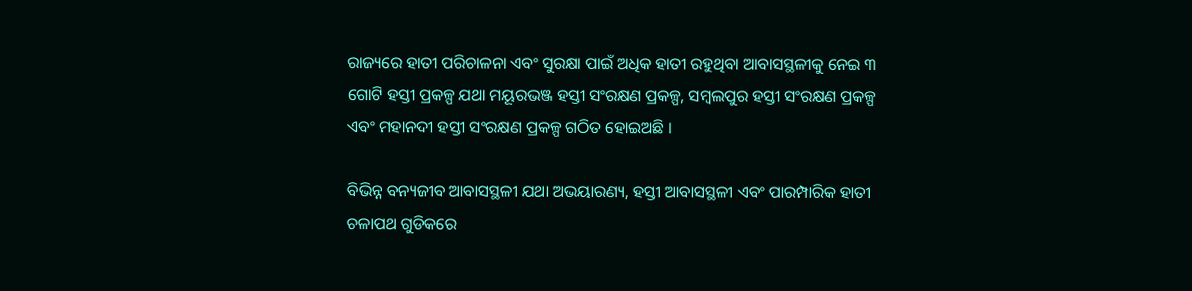ରାଜ୍ୟରେ ହାତୀ ପରିଚାଳନା ଏବଂ ସୁରକ୍ଷା ପାଇଁ ଅଧିକ ହାତୀ ରହୁଥିବା ଆବାସସ୍ଥଳୀକୁ ନେଇ ୩ ଗୋଟି ହସ୍ତୀ ପ୍ରକଳ୍ପ ଯଥା ମୟୂରଭଞ୍ଜ ହସ୍ତୀ ସଂରକ୍ଷଣ ପ୍ରକଳ୍ପ, ସମ୍ବଲପୁର ହସ୍ତୀ ସଂରକ୍ଷଣ ପ୍ରକଳ୍ପ ଏବଂ ମହାନଦୀ ହସ୍ତୀ ସଂରକ୍ଷଣ ପ୍ରକଳ୍ପ ଗଠିତ ହୋଇଅଛି ।

ବିଭିନ୍ନ ବନ୍ୟଜୀବ ଆବାସସ୍ଥଳୀ ଯଥା ଅଭୟାରଣ୍ୟ, ହସ୍ତୀ ଆବାସସ୍ଥଳୀ ଏବଂ ପାରମ୍ପାରିକ ହାତୀ ଚଳାପଥ ଗୁଡିକରେ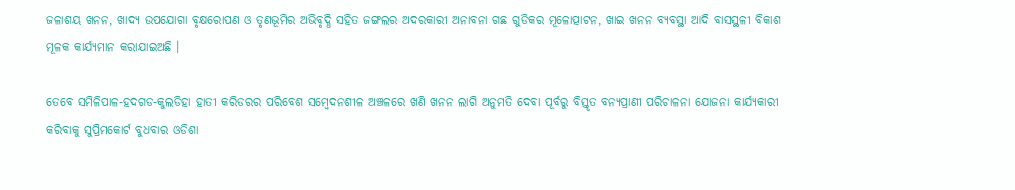ଜଳାଶୟ ଖନନ, ଖାଦ୍ୟ ଉପଯୋଗା ବୃକ୍ଷରୋପଣ ଓ ତୃଣଭୂମିର ଅଭିବୃଦ୍ଧି ସହିତ ଜଙ୍ଗଲର ଅଦରକାରୀ ଅନାବନା ଗଛ ଗୁଡିକର ମୂଳୋତ୍ପାଟନ, ଖାଇ ଖନନ ବ୍ୟବସ୍ଥା ଆଦି ବାସସ୍ଥଳୀ ବିକାଶ ମୂଳକ କାର୍ଯ୍ୟମାନ କରାଯାଇଅଛି ।

ତେବେ ସମିଳିପାଳ-ହଦଗଡ-କୁଲଡିହା ହାତୀ କରିଡରର ପରିବେଶ ସମ୍ବେଦନଶୀଳ ଅଞ୍ଚଳରେ ଖଣି ଖନନ ଲାଗି ଅନୁମତି ଦେବା ପୂର୍ବରୁ ବିସ୍ତୃତ ବନ୍ୟପ୍ରାଣୀ ପରିଚାଳନା ଯୋଜନା କାର୍ଯ୍ୟକାରୀ କରିବାକୁ ସୁପ୍ରିମକୋର୍ଟ ବୁଧବାର ଓଡିଶା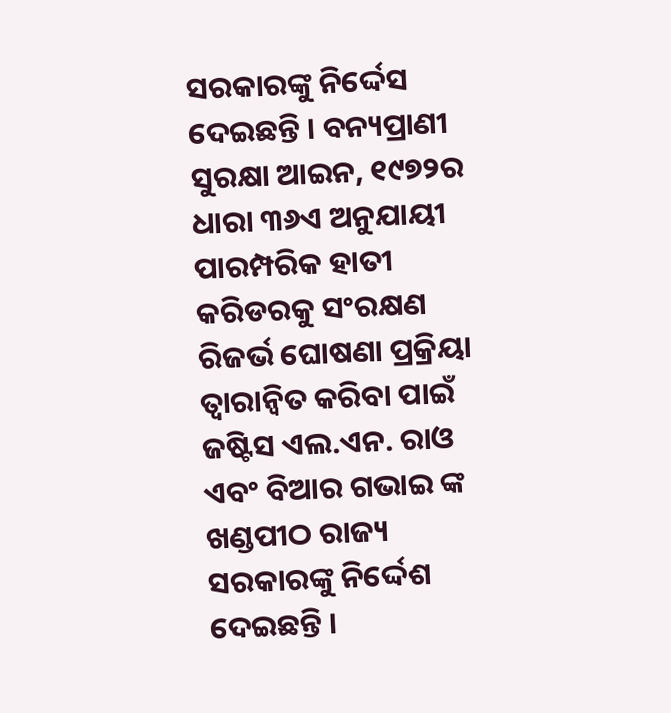ସରକାରଙ୍କୁ ନିର୍ଦ୍ଦେସ ଦେଇଛନ୍ତି । ବନ୍ୟପ୍ରାଣୀ ସୁରକ୍ଷା ଆଇନ, ୧୯୭୨ର ଧାରା ୩୬ଏ ଅନୁଯାୟୀ ପାରମ୍ପରିକ ହାତୀ କରିଡରକୁ ସଂରକ୍ଷଣ ରିଜର୍ଭ ଘୋଷଣା ପ୍ରକ୍ରିୟା ତ୍ୱାରାନ୍ୱିତ କରିବା ପାଇଁ ଜଷ୍ଟିସ ଏଲ.ଏନ. ରାଓ ଏବଂ ବିଆର ଗଭାଇ ଙ୍କ ଖଣ୍ଡପୀଠ ରାଜ୍ୟ ସରକାରଙ୍କୁ ନିର୍ଦ୍ଦେଶ ଦେଇଛନ୍ତି ।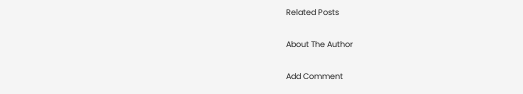Related Posts

About The Author

Add Comment